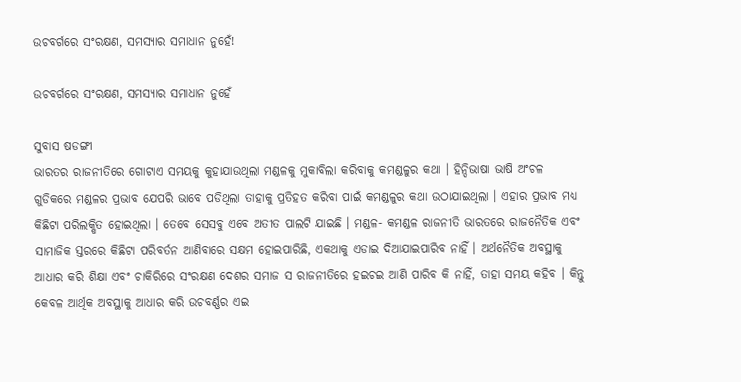ଉଚବର୍ଗରେ ସଂରକ୍ଷଣ, ସମସ୍ୟାର ସମାଧାନ ନୁହେଁ!

ଉଚବର୍ଗରେ ସଂରକ୍ଷଣ, ସମସ୍ୟାର ସମାଧାନ ନୁହେଁ

ସୁବାସ ଷଡଙ୍ଗୀ
ଭାରତର ରାଜନୀତିରେ ଗୋଟାଏ ସମୟକୁ କୁହାଯାଉଥିଲା ମଣ୍ଡଳକୁ ମୁକାବିଲା କରିବାକୁ କମଣ୍ଡଳୁର କଥା । ହିନ୍ଦିଭାଷା ଭାଷି ଅଂଚଳ ଗୁଡିକରେ ମଣ୍ଡଳର ପ୍ରଭାବ ଯେପରି ଭାବେ ପଡିଥିଲା ତାହାକୁ ପ୍ରତିହତ କରିବା ପାଇଁ କମଣ୍ଡଳୁର କଥା ଉଠାଯାଇଥିଲା । ଏହାର ପ୍ରଭାବ ମଧ୍ୟ କିଛିଟା ପରିଲକ୍ଷିତ ହୋଇଥିଲା । ତେବେ ସେସବୁ ଏବେ ଅତୀତ ପାଲଟି ଯାଇଛି । ମଣ୍ଡଳ- କମଣ୍ଡଳ ରାଜନୀତି ଭାରତରେ ରାଜନୈତିକ ଏବଂ ସାମାଜିକ ସ୍ତରରେ କିଛିଟା ପରିବର୍ତନ ଆଣିବାରେ ସକ୍ଷମ ହୋଇପାରିଛି, ଏକଥାକୁ ଏଡାଇ ଦିଆଯାଇପାରିବ ନାହିଁ । ଅର୍ଥନୈତିକ ଅବସ୍ଥାକୁ ଆଧାର କରି ଶିକ୍ଷା ଏବଂ ଚାକିରିରେ ସଂରକ୍ଷଣ ଦେଶର ସମାଜ ସ ରାଜନୀତିରେ ହଇଚଇ ଆଣି ପାରିବ କି ନାହିଁ, ତାହା ସମୟ କହିବ । କିନ୍ତୁ କେବଳ ଆର୍ଥିକ ଅବସ୍ଥାକୁ ଆଧାର କରି ଉଚବର୍ଣ୍ଣର ଏଇ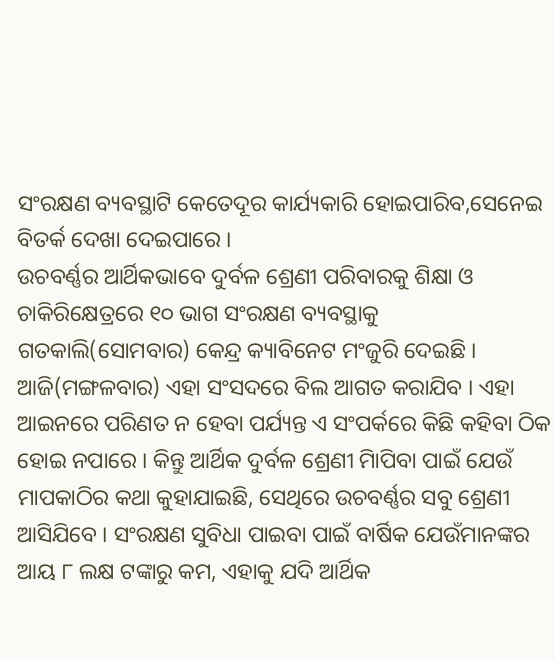ସଂରକ୍ଷଣ ବ୍ୟବସ୍ଥାଟି କେତେଦୂର କାର୍ଯ୍ୟକାରି ହୋଇପାରିବ,ସେନେଇ ବିତର୍କ ଦେଖା ଦେଇପାରେ ।
ଉଚବର୍ଣ୍ଣର ଆର୍ଥିକଭାବେ ଦୁର୍ବଳ ଶ୍ରେଣୀ ପରିବାରକୁ ଶିକ୍ଷା ଓ ଚାକିରିକ୍ଷେତ୍ରରେ ୧୦ ଭାଗ ସଂରକ୍ଷଣ ବ୍ୟବସ୍ଥାକୁ ଗତକାଲି(ସୋମବାର) କେନ୍ଦ୍ର କ୍ୟାବିନେଟ ମଂଜୁରି ଦେଇଛି । ଆଜି(ମଙ୍ଗଳବାର) ଏହା ସଂସଦରେ ବିଲ ଆଗତ କରାଯିବ । ଏହା ଆଇନରେ ପରିଣତ ନ ହେବା ପର୍ଯ୍ୟନ୍ତ ଏ ସଂପର୍କରେ କିଛି କହିବା ଠିକ ହୋଇ ନପାରେ । କିନ୍ତୁ ଆର୍ଥିକ ଦୁର୍ବଳ ଶ୍ରେଣୀ ମାିପିବା ପାଇଁ ଯେଉଁ ମାପକାଠିର କଥା କୁହାଯାଇଛି, ସେଥିରେ ଉଚବର୍ଣ୍ଣର ସବୁ ଶ୍ରେଣୀ ଆସିଯିବେ । ସଂରକ୍ଷଣ ସୁବିଧା ପାଇବା ପାଇଁ ବାର୍ଷିକ ଯେଉଁମାନଙ୍କର ଆୟ ୮ ଲକ୍ଷ ଟଙ୍କାରୁ କମ, ଏହାକୁ ଯଦି ଆର୍ଥିକ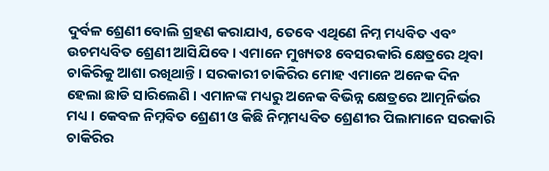ଦୁର୍ବଳ ଶ୍ରେଣୀ ବୋଲି ଗ୍ରହଣ କରାଯାଏ, ତେବେ ଏଥିଣେ ନିମ୍ନ ମଧ୍ୟବିତ ଏବଂ ଉଚମଧ୍ୟବିତ ଶ୍ରେଣୀ ଆସିଯିବେ । ଏମାନେ ମୁଖ୍ୟତଃ ବେସରକାରି କ୍ଷେତ୍ରରେ ଥିବା ଚାକିରିକୁ ଆଶା ରଖିଥାନ୍ତି । ସରକାରୀ ଚାକିରିର ମୋହ ଏମାନେ ଅନେକ ଦିନ ହେଲା ଛାଡି ସାରିଲେଣି । ଏମାନଙ୍କ ମଧ୍ୟରୁ ଅନେକ ବିଭିନ୍ନ କ୍ଷେତ୍ରରେ ଆତ୍ମନିର୍ଭର ମଧ୍ୟ । କେବଳ ନିମ୍ନବିତ ଶ୍ରେଣୀ ଓ କିଛି ନିମ୍ନମଧ୍ୟବିତ ଶ୍ରେଣୀର ପିଲାମାନେ ସରକାରି ଚାକିରିର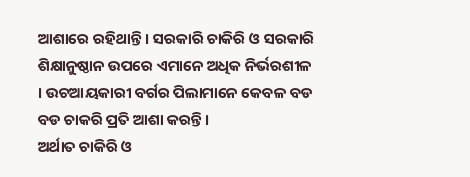ଆଶାରେ ରହିଥାନ୍ତି । ସରକାରି ଚାକିରି ଓ ସରକାରି ଶିକ୍ଷାନୁଷ୍ଠାନ ଉପରେ ଏମାନେ ଅଧିକ ନିର୍ଭରଶୀଳ । ଉଚଆୟକାରୀ ବର୍ଗର ପିଲାମାନେ କେବଳ ବଡ ବଡ ଚାକରି ପ୍ରତି ଆଶା କରନ୍ତି ।
ଅର୍ଥାତ ଚାକିରି ଓ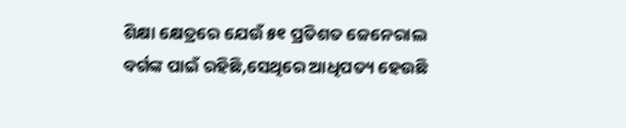ଶିକ୍ଷା କ୍ଷେତ୍ରରେ ଯେଉଁ ୫୧ ପ୍ରତିଶତ ଜେନେରାଲ ବର୍ଗଙ୍କ ପାଇଁ ରହିଛି,ସେଥିରେ ଆଧିପତ୍ୟ ହେଉଛି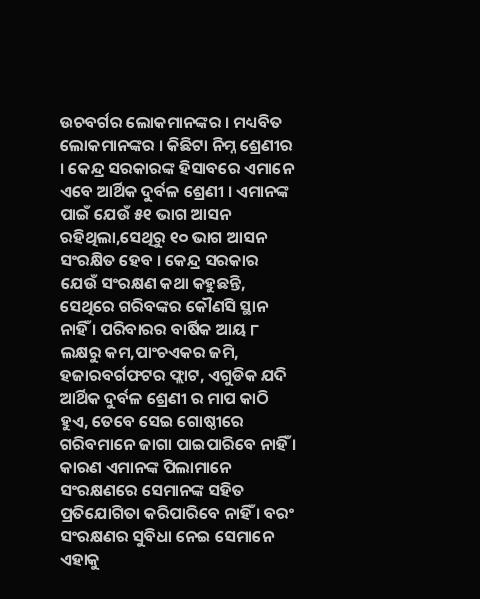ଉଚବର୍ଗର ଲୋକମାନଙ୍କର । ମଧ୍ୟବିତ ଲୋକମାନଙ୍କର । କିଛିଟା ନିମ୍ନ ଶ୍ରେଣୀର । କେନ୍ଦ୍ର ସରକାରଙ୍କ ହିସାବରେ ଏମାନେ ଏବେ ଆର୍ଥିକ ଦୁର୍ବଳ ଶ୍ରେଣୀ । ଏମାନଙ୍କ ପାଇଁ ଯେଉଁ ୫୧ ଭାଗ ଆସନ ରହିଥିଲା,ସେଥିରୁ ୧୦ ଭାଗ ଆସନ ସଂରକ୍ଷିତ ହେବ । କେନ୍ଦ୍ର ସରକାର ଯେଉଁ ସଂରକ୍ଷଣ କଥା କହୁଛନ୍ତି, ସେଥିରେ ଗରିବଙ୍କର କୌଣସି ସ୍ଥାନ ନାହିଁ । ପରିବାରର ବାର୍ଷିକ ଆୟ ୮ ଲକ୍ଷରୁ କମ,ପାଂଚଏକର ଜମି, ହଜାରବର୍ଗଫଟର ଫ୍ଲାଟ, ଏଗୁଡିକ ଯଦି ଆର୍ଥିକ ଦୁର୍ବଳ ଶ୍ରେଣୀ ର ମାପ କାଠି ହୁଏ, ତେବେ ସେଇ ଗୋଷ୍ଠୀରେ ଗରିବମାନେ ଜାଗା ପାଇପାରିବେ ନାହିଁ । କାରଣ ଏମାନଙ୍କ ପିଲାମାନେ ସଂରକ୍ଷଣରେ ସେମାନଙ୍କ ସହିତ ପ୍ରତିଯୋଗିତା କରିପାରିବେ ନାହିଁ । ବରଂ ସଂରକ୍ଷଣର ସୁବିଧା ନେଇ ସେମାନେ ଏହାକୁ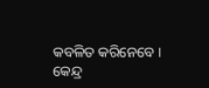କବଳିତ କରିନେବେ ।
କେନ୍ଦ୍ର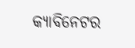କ୍ୟାବିନେଟର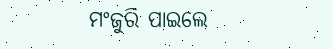ମଂଜୁରି ପାଇଲେ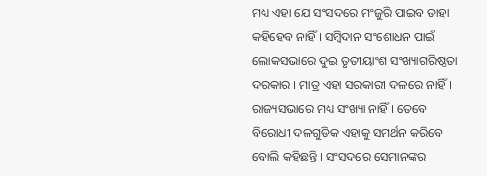ମଧ୍ୟ ଏହା ଯେ ସଂସଦରେ ମଂଜୁରି ପାଇବ ତାହା କହିହେବ ନାହିଁ । ସମ୍ବିଦାନ ସଂଶୋଧନ ପାଇଁ ଲୋକସଭାରେ ଦୁଇ ତୃତୀୟାଂଶ ସଂଖ୍ୟାଗରିଷ୍ଠତା ଦରକାର । ମାତ୍ର ଏହା ସରକାରୀ ଦଳରେ ନାହିଁ । ରାଜ୍ୟସଭାରେ ମଧ୍ୟ ସଂଖ୍ୟା ନାହିଁ । ତେବେ ବିରୋଧୀ ଦଳଗୁଡିକ ଏହାକୁ ସମର୍ଥନ କରିବେ ବୋଲି କହିଛନ୍ତି । ସଂସଦରେ ସେମାନଙ୍କର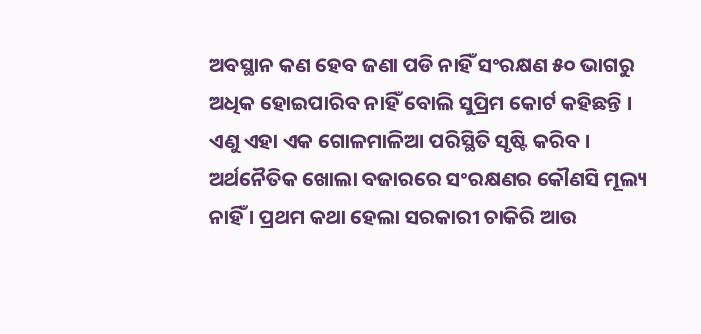ଅବସ୍ଥାନ କଣ ହେବ ଜଣା ପଡି ନାହିଁ ସଂରକ୍ଷଣ ୫୦ ଭାଗରୁ ଅଧିକ ହୋଇପାରିବ ନାହିଁ ବୋଲି ସୁପ୍ରିମ କୋର୍ଟ କହିଛନ୍ତି । ଏଣୁ ଏହା ଏକ ଗୋଳମାଳିଆ ପରିସ୍ଥିତି ସୃଷ୍ଟି କରିବ ।
ଅର୍ଥନୈତିକ ଖୋଲା ବଜାରରେ ସଂରକ୍ଷଣର କୌଣସି ମୂଲ୍ୟ ନାହିଁ । ପ୍ରଥମ କଥା ହେଲା ସରକାରୀ ଚାକିରି ଆଉ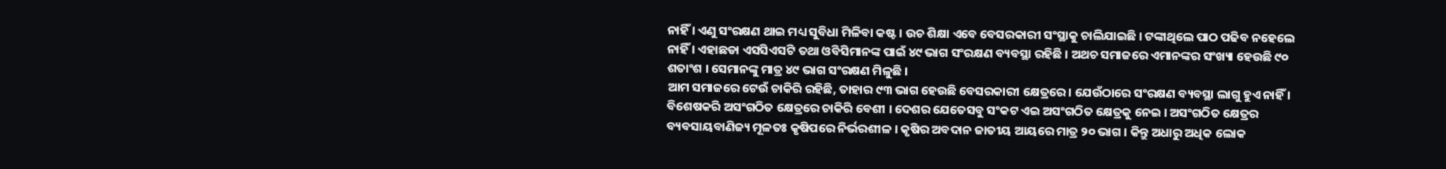ନାହିଁ । ଏଣୁ ସଂରକ୍ଷଣ ଥାଇ ମଧ୍ୟ ସୁବିଧା ମିଳିବା କଷ୍ଟ । ଉଚ ଶିକ୍ଷା ଏବେ ବେସରକାରୀ ସଂସ୍ଥାକୁ ଚାଲିଯାଇଛି । ଟଙ୍କାଥିଲେ ପାଠ ପଢିବ ନହେଲେ ନାହିଁ । ଏହାଛଡା ଏସସିଏସଟି ତଥା ଓବିସିମାନଙ୍କ ପାଇଁ ୪୯ ଭାଗ ସଂରକ୍ଷଣ ବ୍ୟବସ୍ଥା ରହିଛି । ଅଥଚ ସମାଜରେ ଏମାନଙ୍କର ସଂଖ୍ୟା ହେଉଛି ୯୦ ଶତାଂଶ । ସେମାନଙ୍କୁ ମାତ୍ର ୪୯ ଭାଗ ସଂରକ୍ଷଣ ମିଳୁଛି ।
ଆମ ସମାଜରେ ଟେଉଁ ଚାକିରି ରହିଛି, ତାହାର ୯୩ ଭାଗ ହେଉଛି ବେସରକାରୀ କ୍ଷେତ୍ରରେ । ଯେଉଁଠାରେ ସଂରକ୍ଷଣ ବ୍ୟବସ୍ଥା ଲାଗୁ ହୁଏ ନାହିଁ । ବିଶେଷକରି ଅସଂଗଠିତ କ୍ଷେତ୍ରରେ ଚାକିରି ବେଶୀ । ଦେଶର ଯେତେସବୁ ସଂକଟ ଏଇ ଅସଂଗଠିତ କ୍ଷେତ୍ରକୁ ନେଇ । ଅସଂଗଠିତ କ୍ଷେତ୍ରର ବ୍ୟବସାୟବାଣିଜ୍ୟ ମୂଳତଃ କୃଷିପରେ ନିର୍ଭରଶୀଳ । କୃଷିର ଅବଦାନ ଜାତୀୟ ଆୟରେ ମାତ୍ର ୨୦ ଭାଗ । କିନ୍ତୁ ଅଧାରୁ ଅଧିକ ଲୋକ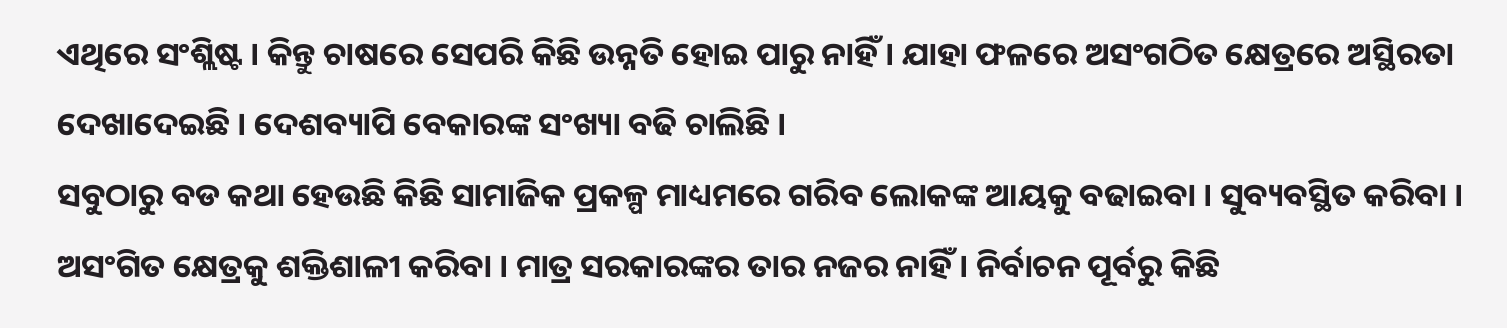ଏଥିରେ ସଂଶ୍ଲିଷ୍ଟ । କିନ୍ତୁ ଚାଷରେ ସେପରି କିଛି ଉନ୍ନତି ହୋଇ ପାରୁ ନାହିଁ । ଯାହା ଫଳରେ ଅସଂଗଠିତ କ୍ଷେତ୍ରରେ ଅସ୍ଥିରତା ଦେଖାଦେଇଛି । ଦେଶବ୍ୟାପି ବେକାରଙ୍କ ସଂଖ୍ୟା ବଢି ଚାଲିଛି ।
ସବୁଠାରୁ ବଡ କଥା ହେଉଛି କିଛି ସାମାଜିକ ପ୍ରକଳ୍ପ ମାଧ୍ୟମରେ ଗରିବ ଲୋକଙ୍କ ଆୟକୁ ବଢାଇବା । ସୁବ୍ୟବସ୍ଥିତ କରିବା । ଅସଂଗିତ କ୍ଷେତ୍ରକୁ ଶକ୍ତିଶାଳୀ କରିବା । ମାତ୍ର ସରକାରଙ୍କର ତାର ନଜର ନାହିଁ । ନିର୍ବାଚନ ପୂର୍ବରୁ କିଛି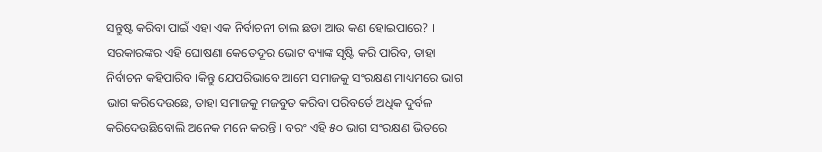ସନ୍ତୁଷ୍ଟ କରିବା ପାଇଁ ଏହା ଏକ ନିର୍ବାଚନୀ ଚାଲ ଛଡା ଆଉ କଣ ହୋଇପାରେ? ।
ସରକାରଙ୍କର ଏହି ଘୋଷଣା କେତେଦୂର ଭୋଟ ବ୍ୟାଙ୍କ ସୃଷ୍ଟି କରି ପାରିବ, ତାହା ନିର୍ବାଚନ କହିପାରିବ ।କିନ୍ତୁ ଯେପରିଭାବେ ଆମେ ସମାଜକୁ ସଂରକ୍ଷଣ ମାଧ୍ୟମରେ ଭାଗ ଭାଗ କରିଦେଉଛେ, ତାହା ସମାଜକୁ ମଜବୁତ କରିବା ପରିବର୍ତେ ଅଧିକ ଦୁର୍ବଳ କରିଦେଉଛିବୋଲି ଅନେକ ମନେ କରନ୍ତି । ବରଂ ଏହି ୫୦ ଭାଗ ସଂରକ୍ଷଣ ଭିତରେ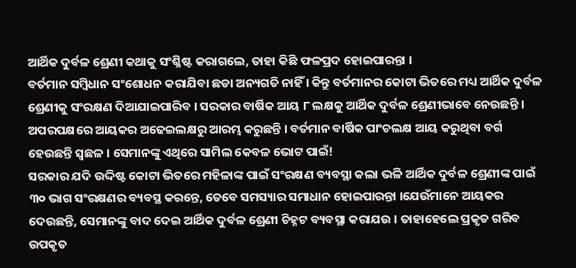ଆର୍ଥିକ ଦୁର୍ବଳ ଶ୍ରେଣୀ କଥାକୁ ସଂଶ୍ଳିଷ୍ଟ କରାଗଲେ, ତାହା କିଛି ଫଳପ୍ରଦ ହୋଇପାରନ୍ତା ।
ବର୍ତମାନ ସମ୍ବିଧାନ ସଂଶୋଧନ କରାଯିବା ଛଡା ଅନ୍ୟଗତି ନାହିଁ । କିନ୍ତୁ ବର୍ତମାନର କୋଟା ଭିତରେ ମଧ୍ୟ ଆର୍ଥିକ ଦୁର୍ବଳ ଶ୍ରେଣୀକୁ ସଂରକ୍ଷଣ ଦିଆଯାଇପାରିବ । ସରକାର ବାର୍ଷିକ ଆୟ ୮ ଲକ୍ଷକୁ ଆର୍ଥିକ ଦୁର୍ବଳ ଶ୍ରେଣୀଭାବେ ନେଉଛନ୍ତି । ଅପରପକ୍ଷରେ ଆୟକର ଅଢେଇଲକ୍ଷରୁ ଆରମ୍ଭ କରୁଛନ୍ତି । ବର୍ତମାନ ବାର୍ଷିକ ପାଂଚଲକ୍ଷ ଆୟ କରୁଥିବା ବର୍ଗ ହେଉଛନ୍ତି ସ୍ୱଛଳ । ସେମାନଙ୍କୁ ଏଥିରେ ସାମିଲ କେବଳ ଭୋଟ ପାଇଁ!
ସରକାର ଯଦି ଉଦ୍ଦିଷ୍ଟ କୋଟା ଭିତରେ ମହିଳାଙ୍କ ପାଇଁ ସଂରକ୍ଷଣ ବ୍ୟବସ୍ଥା କଲା ଭଳି ଆର୍ଥିକ ଦୁର୍ବଳ ଶ୍ରେଣୀଙ୍କ ପାଇଁ ୩୦ ଭାଗ ସଂରକ୍ଷଣର ବ୍ୟବସ୍ଥ କରନ୍ତେ, ତେବେ ସମସ୍ୟାର ସମାଧାନ ହୋଇପାରନ୍ତା ।ଯେଉଁମାନେ ଆୟକର ଦେଉଛନ୍ତି, ସେମାନଙ୍କୁ ବାଦ ଦେଇ ଆର୍ଥିକ ଦୁର୍ବଳ ଶ୍ରେଣୀ ଚିହ୍ନଟ ବ୍ୟବସ୍ଥା କରାଯଉ । ତାହାହେଲେ ପ୍ରକୃତ ଗରିବ ଉପକୃତ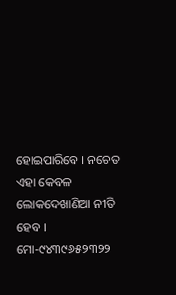ହୋଇପାରିବେ । ନଚେତ ଏହା କେବଳ ଲୋକଦେଖାଣିଆ ନୀତି ହେବ ।
ମୋ-୯୪୩୯୬୫୨୩୨୨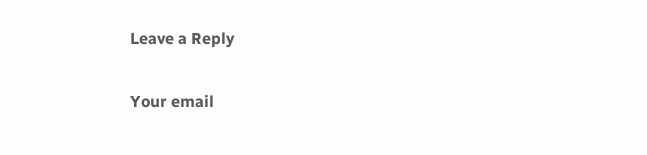Leave a Reply

Your email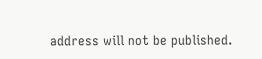address will not be published.